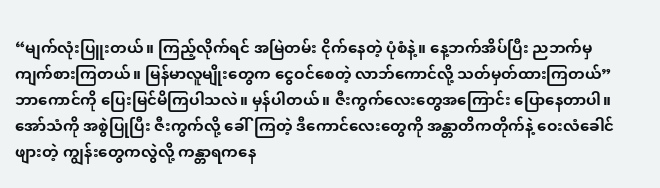“မျက်လုံးပြူးတယ်။ ကြည့်လိုက်ရင် အမြဲတမ်း ငိုက်နေတဲ့ ပုံစံနဲ့။ နေ့ဘက်အိပ်ပြီး ညဘက်မှ ကျက်စားကြတယ်။ မြန်မာလူမျိုးတွေက ငွေဝင်စေတဲ့ လာဘ်ကောင်လို့ သတ်မှတ်ထားကြတယ်”
ဘာကောင်ကို ပြေးမြင်မိကြပါသလဲ။ မှန်ပါတယ်။ ဇီးကွက်လေးတွေအကြောင်း ပြောနေတာပါ။
အော်သံကို အစွဲပြုပြီး ဇီးကွက်လို့ ခေါ်ကြတဲ့ ဒီကောင်လေးတွေကို အန္တာတိကတိုက်နဲ့ ဝေးလံခေါင်ဖျားတဲ့ ကျွန်းတွေကလွဲလို့ ကန္တာရကနေ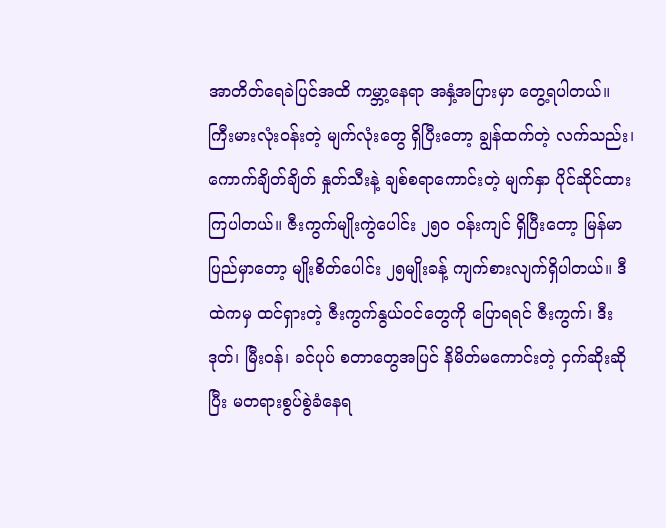အာတိတ်ရေခဲပြင်အထိ ကမ္ဘာ့နေရာ အနှံ့အပြားမှာ တွေ့ရပါတယ်။ ကြီးမားလုံးဝန်းတဲ့ မျက်လုံးတွေ ရှိပြီးတော့ ချွန်ထက်တဲ့ လက်သည်း၊ ကောက်ချိတ်ချိတ် နှုတ်သီးနဲ့ ချစ်စရာကောင်းတဲ့ မျက်နှာ ပိုင်ဆိုင်ထားကြပါတယ်။ ဇီးကွက်မျိုးကွဲပေါင်း ၂၅၀ ဝန်းကျင် ရှိပြီးတော့ မြန်မာပြည်မှာတော့ မျိုးစိတ်ပေါင်း ၂၅မျိုးခန့် ကျက်စားလျက်ရှိပါတယ်။ ဒီထဲကမှ ထင်ရှားတဲ့ ဇီးကွက်နွယ်ဝင်တွေကို ပြောရရင် ဇီးကွက်၊ ဒီးဒုတ်၊ မြီးဝန်၊ ခင်ပုပ် စတာတွေအပြင် နိမိတ်မကောင်းတဲ့ ငှက်ဆိုးဆိုပြီး မတရားစွပ်စွဲခံနေရ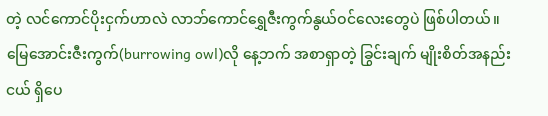တဲ့ လင်ကောင်ပိုးငှက်ဟာလဲ လာဘ်ကောင်ရွှေဇီးကွက်နွယ်ဝင်လေးတွေပဲ ဖြစ်ပါတယ်။
မြေအောင်းဇီးကွက်(burrowing owl)လို နေ့ဘက် အစာရှာတဲ့ ခြွင်းချက် မျိုးစိတ်အနည်းငယ် ရှိပေ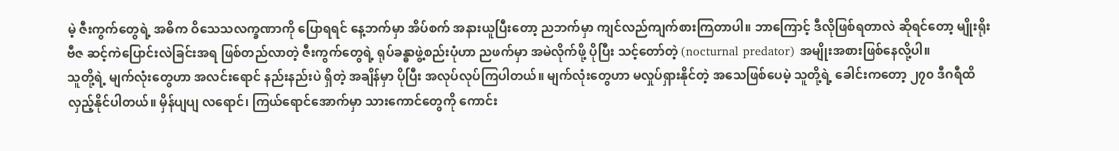မဲ့ ဇီးကွက်တွေရဲ့ အဓိက ဝိသေသလက္ခဏာကို ပြောရရင် နေ့ဘက်မှာ အိပ်စက် အနားယူပြီးတော့ ညဘက်မှာ ကျင်လည်ကျက်စားကြတာပါ။ ဘာကြောင့် ဒီလိုဖြစ်ရတာလဲ ဆိုရင်တော့ မျိုးရိုးဗီဇ ဆင့်ကဲပြောင်းလဲခြင်းအရ ဖြစ်တည်လာတဲ့ ဇီးကွက်တွေရဲ့ ရုပ်ခန္ဓာဖွဲ့စည်းပုံဟာ ညဖက်မှာ အမဲလိုက်ဖို့ ပိုပြီး သင့်တော်တဲ့ (nocturnal predator) အမျိုးအစားဖြစ်နေလို့ပါ။
သူတို့ရဲ့ မျက်လုံးတွေဟာ အလင်းရောင် နည်းနည်းပဲ ရှိတဲ့ အချိန်မှာ ပိုပြီး အလုပ်လုပ်ကြပါတယ်။ မျက်လုံးတွေဟာ မလှုပ်ရှားနိုင်တဲ့ အသေဖြစ်ပေမဲ့ သူတို့ရဲ့ ခေါင်းကတော့ ၂၇၀ ဒီဂရီထိ လှည့်နိုင်ပါတယ်။ မှိန်ပျပျ လရောင်၊ ကြယ်ရောင်အောက်မှာ သားကောင်တွေကို ကောင်း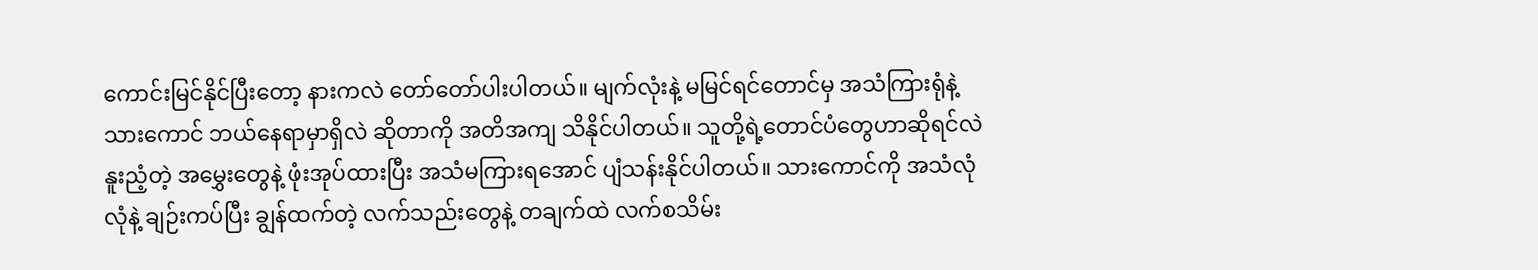ကောင်းမြင်နိုင်ပြီးတော့ နားကလဲ တော်တော်ပါးပါတယ်။ မျက်လုံးနဲ့ မမြင်ရင်တောင်မှ အသံကြားရုံနဲ့ သားကောင် ဘယ်နေရာမှာရှိလဲ ဆိုတာကို အတိအကျ သိနိုင်ပါတယ်။ သူတို့ရဲ့တောင်ပံတွေဟာဆိုရင်လဲ နူးညံ့တဲ့ အမွှေးတွေနဲ့ ဖုံးအုပ်ထားပြီး အသံမကြားရအောင် ပျံသန်းနိုင်ပါတယ်။ သားကောင်ကို အသံလုံလုံနဲ့ ချဉ်းကပ်ပြီး ချွန်ထက်တဲ့ လက်သည်းတွေနဲ့ တချက်ထဲ လက်စသိမ်း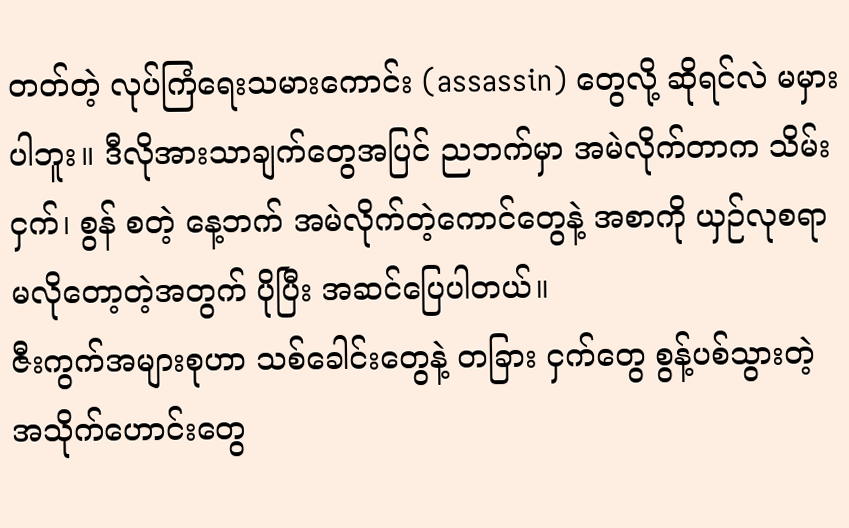တတ်တဲ့ လုပ်ကြံရေးသမားကောင်း (assassin) တွေလို့ ဆိုရင်လဲ မမှားပါဘူး။ ဒီလိုအားသာချက်တွေအပြင် ညဘက်မှာ အမဲလိုက်တာက သိမ်းငှက်၊ စွန် စတဲ့ နေ့ဘက် အမဲလိုက်တဲ့ကောင်တွေနဲ့ အစာကို ယှဉ်လုစရာမလိုတော့တဲ့အတွက် ပိုပြီး အဆင်ပြေပါတယ်။
ဇီးကွက်အများစုဟာ သစ်ခေါင်းတွေနဲ့ တခြား ငှက်တွေ စွန့်ပစ်သွားတဲ့ အသိုက်ဟောင်းတွေ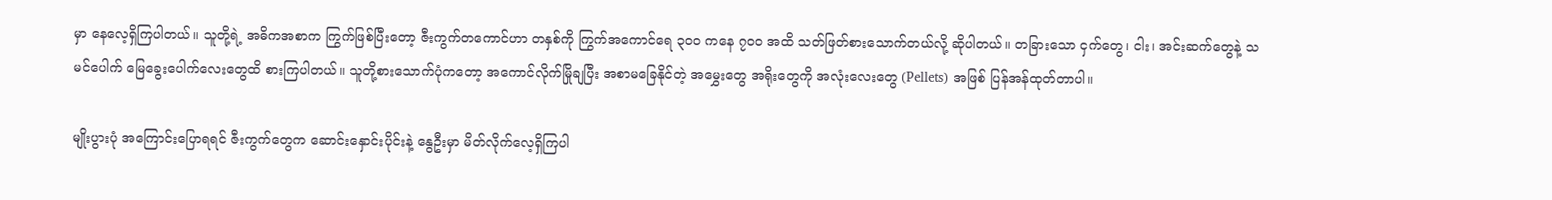မှာ နေလေ့ရှိကြပါတယ်။ သူတို့ရဲ့ အဓိကအစာက ကြွက်ဖြစ်ပြီးတော့ ဇီးကွက်တကောင်ဟာ တနှစ်ကို ကြွက်အကောင်ရေ ၃၀၀ ကနေ ၇၀၀ အထိ သတ်ဖြတ်စားသောက်တယ်လို့ ဆိုပါတယ်။ တခြားသော ငှက်တွေ၊ ငါး၊ အင်းဆက်တွေနဲ့ သမင်ပေါက် မြေခွေးပေါက်လေးတွေထိ စားကြပါတယ်။ သူတို့စားသောက်ပုံကတော့ အကောင်လိုက်မြိုချပြီး အစာမခြေနိုင်တဲ့ အမွှေးတွေ အရိုးတွေကို အလုံးလေးတွေ (Pellets) အဖြစ် ပြန်အန်ထုတ်တာပါ။

မျိုးပွားပုံ အကြောင်းပြောရရင် ဇီးကွက်တွေက ဆောင်းနှောင်းပိုင်းနဲ့ နွေဦးမှာ မိတ်လိုက်လေ့ရှိကြပါ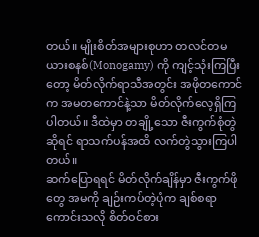တယ်။ မျိုးစိတ်အများစုဟာ တလင်တမယားစနစ်(Monogamy) ကို ကျင့်သုံးကြပြီးတော့ မိတ်လိုက်ရာသီအတွင်း အဖိုတကောင်က အမတကောင်နဲ့သာ မိတ်လိုက်လေ့ရှိကြပါတယ်။ ဒီထဲမှာ တချို့သော ဇီးကွက်စုံတွဲဆိုရင် ရာသက်ပန်အထိ လက်တွဲသွားကြပါတယ်။
ဆက်ပြောရရင် မိတ်လိုက်ချိန်မှာ ဇီးကွက်ဖိုတွေ အမကို ချဉ်းကပ်တဲ့ပုံက ချစ်စရာကောင်းသလို စိတ်ဝင်စား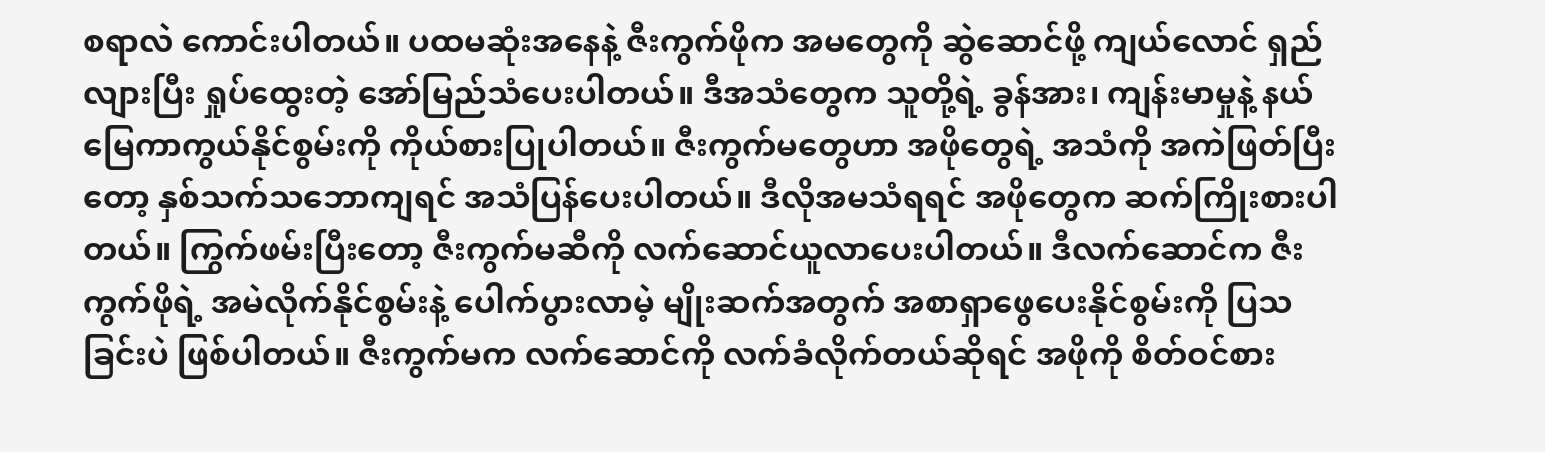စရာလဲ ကောင်းပါတယ်။ ပထမဆုံးအနေနဲ့ ဇီးကွက်ဖိုက အမတွေကို ဆွဲဆောင်ဖို့ ကျယ်လောင် ရှည်လျားပြီး ရှုပ်ထွေးတဲ့ အော်မြည်သံပေးပါတယ်။ ဒီအသံတွေက သူတို့ရဲ့ ခွန်အား၊ ကျန်းမာမှုနဲ့ နယ်မြေကာကွယ်နိုင်စွမ်းကို ကိုယ်စားပြုပါတယ်။ ဇီးကွက်မတွေဟာ အဖိုတွေရဲ့ အသံကို အကဲဖြတ်ပြီးတော့ နှစ်သက်သဘောကျရင် အသံပြန်ပေးပါတယ်။ ဒီလိုအမသံရရင် အဖိုတွေက ဆက်ကြိုးစားပါတယ်။ ကြွက်ဖမ်းပြီးတော့ ဇီးကွက်မဆီကို လက်ဆောင်ယူလာပေးပါတယ်။ ဒီလက်ဆောင်က ဇီးကွက်ဖိုရဲ့ အမဲလိုက်နိုင်စွမ်းနဲ့ ပေါက်ပွားလာမဲ့ မျိုးဆက်အတွက် အစာရှာဖွေပေးနိုင်စွမ်းကို ပြသခြင်းပဲ ဖြစ်ပါတယ်။ ဇီးကွက်မက လက်ဆောင်ကို လက်ခံလိုက်တယ်ဆိုရင် အဖိုကို စိတ်ဝင်စား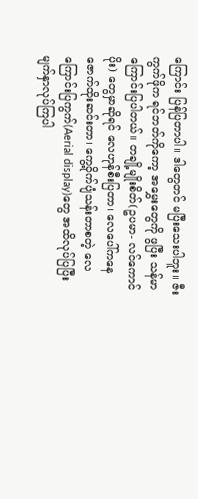ကြောင်း ပြန်ပြတာပါ။ ဒါတွေတင် မပြီးသေးပါဘူး။ ဇီးကွက်ဖိုက ရင်ဘတ်ကိုကော့ အမွှေးတွေကို ဖွပြီး သန်မာကြောင်းပြပါတယ်။ တချို့မျိုးစိတ်(ဥပမာ- လင်ကောင်ပိုး) တွေမှာဆိုရင် လေဟုန်စီးပြတာ၊ လေပေါ်ကနေ ဇောက်ထိုးဆင်းတာ၊ ကွေ့ဝိုက်ပျံသန်းတာစတဲ့ လေကြောင်းပြကွက်(Aerial display)တွေ အထိလုပ်ပြပြီး မျက်နှာလုပ်ကြပါ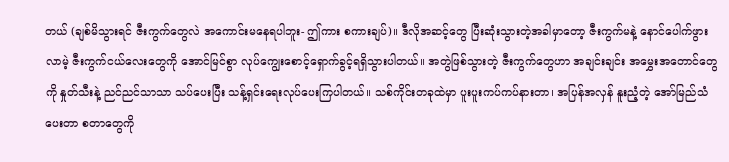တယ် (ချစ်မိသွားရင် ဇီးကွက်တွေလဲ အကောင်းမနေရပါဘူး- ဤကား စကားချပ်)။ ဒီလိုအဆင့်တွေ ပြီးဆုံးသွားတဲ့အခါမှာတော့ ဇီးကွက်မနဲ့ နောင်ပေါက်ဖွားလာမဲ့ ဇီးကွက်ငယ်လေးတွေကို အောင်မြင်စွာ လုပ်ကျွေးစောင့်ရှောက်ခွင့်ရရှိသွားပါတယ်။ အတွဲဖြစ်သွားတဲ့ ဇီးကွက်တွေဟာ အချင်းချင်း အမွှေးအတောင်တွေကို နှုတ်သီးနဲ့ ညင်ညင်သာသာ သပ်ပေးပြီး သန့်ရှင်းရေးလုပ်ပေးကြပါတယ်။ သစ်ကိုင်းတခုထဲမှာ ပူးပူးကပ်ကပ်နားတာ၊ အပြန်အလှန် နူးညံ့တဲ့ အော်မြည်သံ ပေးတာ စတာတွေကို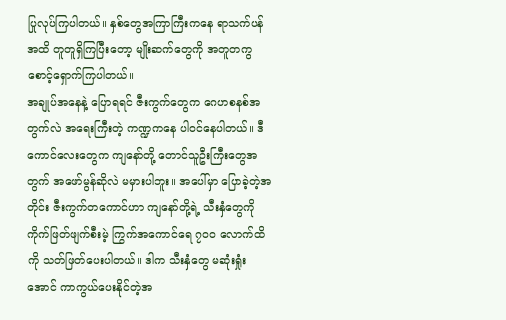ပြုလုပ်ကြပါတယ်။ နှစ်တွေအကြာကြီးကနေ ရာသက်ပန်အထိ တူတူရှိကြပြီးတော့ မျိုးဆက်တွေကို အတူတကွ စောင့်ရှောက်ကြပါတယ်။
အချုပ်အနေနဲ့ ပြောရရင် ဇီးကွက်တွေက ဂေဟစနစ်အတွက်လဲ အရေးကြီးတဲ့ ကဏ္ဍကနေ ပါဝင်နေပါတယ်။ ဒီကောင်လေးတွေက ကျနော်တို့ တောင်သူဦးကြီးတွေအတွက် အဖော်မွန်ဆိုလဲ မမှားပါဘူး။ အပေါ်မှာ ပြောခဲ့တဲ့အတိုင်း ဇီးကွက်တကောင်ဟာ ကျနော်တို့ရဲ့ သီးနှံတွေကို ကိုက်ဖြတ်ဖျက်စီးမဲ့ ကြွက်အကောင်ရေ ၇၀၀ လောက်ထိကို သတ်ဖြတ်ပေးပါတယ်။ ဒါက သီးနှံတွေ မဆုံးရှုံးအောင် ကာကွယ်ပေးနိုင်တဲ့အ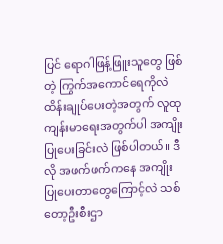ပြင် ရောဂါဖြန့်ဖြူးသူတွေ ဖြစ်တဲ့ ကြွက်အကောင်ရေကိုလဲ ထိန်းချုပ်ပေးတဲ့အတွက် လူထုကျန်းမာရေးအတွက်ပါ အကျိုးပြုပေးခြင်းလဲ ဖြစ်ပါတယ်။ ဒီလို အဖက်ဖက်ကနေ အကျိုးပြုပေးတာတွေကြောင့်လဲ သစ်တော့ဦးစီးဌာ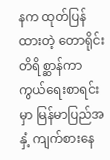နက ထုတ်ပြန်ထားတဲ့ တောရိုင်းတိရိစ္ဆာန်ကာကွယ်ရေးစာရင်းမှာ မြန်မာပြည်အနှံ့ ကျက်စားနေ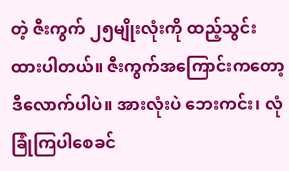တဲ့ ဇီးကွက် ၂၅မျိုးလုံးကို ထည့်သွင်းထားပါတယ်။ ဇီးကွက်အကြောင်းကတော့ ဒီလောက်ပါပဲ။ အားလုံးပဲ ဘေးကင်း၊ လုံခြုံကြပါစေခင်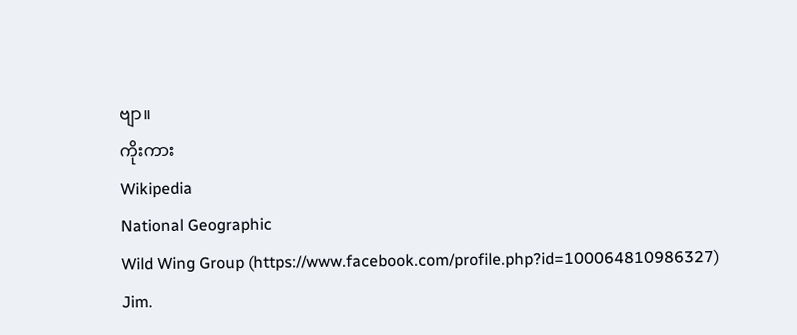ဗျာ။
ကိုးကား
Wikipedia
National Geographic
Wild Wing Group (https://www.facebook.com/profile.php?id=100064810986327)
Jim.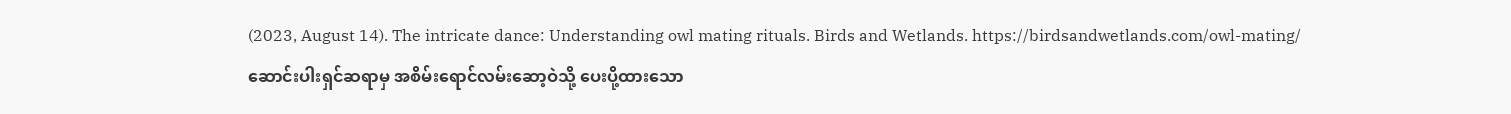(2023, August 14). The intricate dance: Understanding owl mating rituals. Birds and Wetlands. https://birdsandwetlands.com/owl-mating/
ဆောင်းပါးရှင်ဆရာမှ အစိမ်းရောင်လမ်းဆော့ဝဲသို့ ပေးပို့ထားသော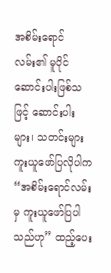အစိမ်းရောင်လမ်း၏ မူပိုင်ဆောင်းပါးဖြစ်သဖြင့် ဆောင်းပါးများ၊ သတင်းများ ကူးယူဖော်ပြလိုပါက “အစိမ်းရောင်လမ်းမှ ကူးယူဖော်ပြပါသည်ဟု” ထည့်ပေး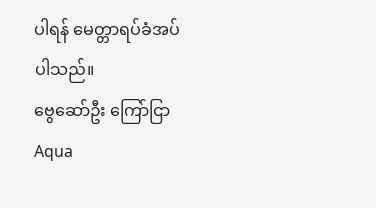ပါရန် မေတ္တာရပ်ခံအပ်ပါသည်။
ဗွေဆော်ဦး ကြော်ငြာ
Aqua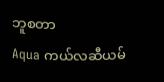ဘူစတာ
Aqua ကယ်လဆီယမ်